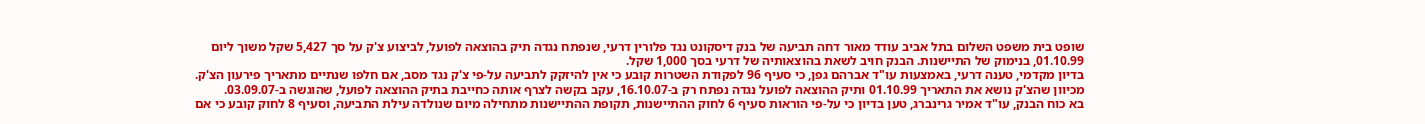שופט בית משפט השלום בתל אביב עודד מאור דחה תביעה של בנק דיסקונט נגד פלורין דרעי, שנפתח נגדה תיק בהוצאה לפועל, לביצוע צ'ק על סך 5,427 שקל משוך ליום 01.10.99, בנימוק של התיישנות. הבנק חויב לשאת בהוצאותיה של דרעי בסך 1,000 שקל.
בדיון מקדמי, טענה דרעי, באמצעות עו"ד אברהם גפן, כי סעיף 96 לפקודת השטרות קובע כי אין להיזקק לתביעה על-פי צ'ק נגד מסב, אם חלפו שנתיים מתאריך פירעון הצ'ק. מכיוון שהצ'ק נושא את התאריך 01.10.99 ותיק ההוצאה לפועל נגדה נפתח רק ב-16.10.07, עקב בקשה לצרף אותה כחייבת בתיק ההוצאה לפועל, שהוגשה ב-03.09.07.
בא כוח הבנק, עו"ד אמיר גרינברג, טען בדיון כי על-פי הוראות סעיף 6 לחוק ההתיישנות, תקופת ההתיישנות מתחילה מיום שנולדה עילת התביעה, וסעיף 8 לחוק קובע כי אם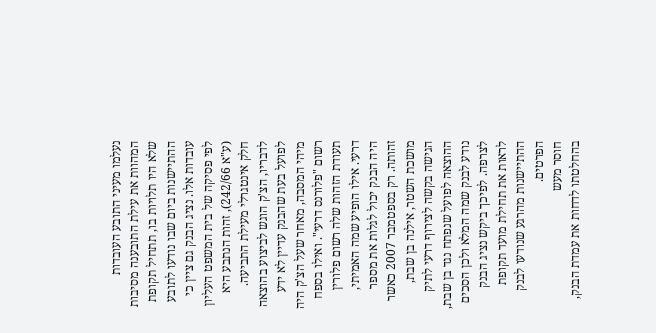נעלמו מעיני התובע העובדות המהוות את עילת התובענה מסיבות שלא היו תלויות בו, תתחיל תקופת ההתיישנות ביום שבו נודעו לתובע עובדות אלו. נציג הבנק גם ציין כי לפי פסיקה של בית המשפט העליון (ע"א 242/66), זהות הנתבע היא חלק אינטגרלי מעילת התביעה.
לדבריו, הצ'ק הוגש לביצוע בהוצאה לפועל בעת שהבנק עדיין לא ידע מיהי המסבה, מאחר שעל הצ'ק היה רשום "פלורנס דרעי". ואילו בספח תעודת הזהות שלה רשום פלורין דרעי. אילו הופיע שמה האמיתי, היה הבנק יכול לגלות את מספר זהותה. רק בספטמבר 2007 כאשר מושכת השטר, אילנה בן שבת, הגישה בקשה לצירוף דרעי לתיק ההוצאה לפועל שנפתח נגד בן שבת, נודע לבנק שמה המלא ולכן הסכים לצרפה. לפיכך ביקש נציג הבנק לראות את תחילת מועד תקופת ההתיישנות מהרגע שנודעו לבנק הפרטים.
חוסר מעש
בהחלטתו לדחות את עמדת הבנק,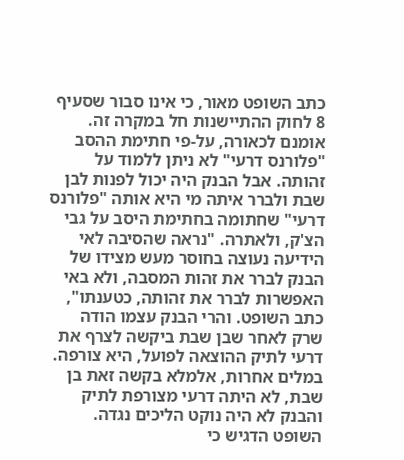כתב השופט מאור, כי אינו סבור שסעיף 8 לחוק ההתיישנות חל במקרה זה. אומנם לכאורה, על-פי חתימת ההסב "פלורנס דרעי" לא ניתן ללמוד על זהותה. אבל הבנק היה יכול לפנות לבן שבת ולברר איתה מי היא אותה "פלורנס דרעי" שחתומה בחתימת היסב על גבי הצ'ק, ולאתרה. "נראה שהסיבה לאי הידיעה נעוצה בחוסר מעש מצידו של הבנק לברר את זהות המסבה, ולא באי האפשרות לברר את זהותה, כטענתו", כתב השופט. והרי הבנק עצמו הודה שרק לאחר שבן שבת ביקשה לצרף את דרעי לתיק ההוצאה לפועל, היא צורפה. במלים אחרות, אלמלא בקשה זאת בן שבת, לא היתה דרעי מצורפת לתיק והבנק לא היה נוקט הליכים נגדה.
השופט הדגיש כי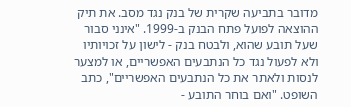מדובר בתביעה שקרית של בנק נגד מסב. את תיק ההוצאה לפועל פתח הבנק ב-1999. "אינני סבור שעל תובע שהוא, ולבטח בנק - לישון על זכויותיו ולא לפעול נגד כל הנתבעים האפשריים, או למצער לנסות ולאתר את כל הנתבעים האפשריים", כתב השופט. "ואם בוחר התובע -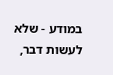במודע - שלא לעשות דבר,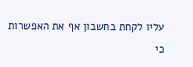עליו לקחת בחשבון אף את האפשרות כי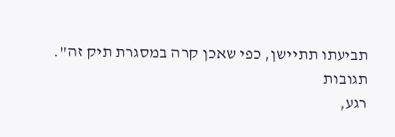תביעתו תתיישן, כפי שאכן קרה במסגרת תיק זה".
תגובות
רגע,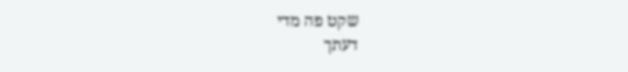שקט פה מדי
דעתך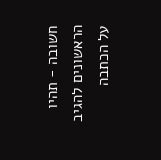חשובה - תהיו הראשונים להגיב על הכתבה